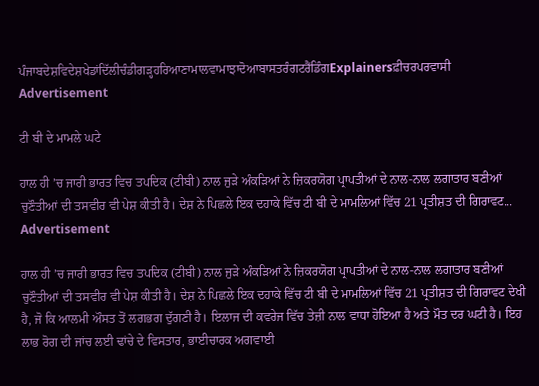ਪੰਜਾਬਦੇਸ਼ਵਿਦੇਸ਼ਖੇਡਾਂਦਿੱਲੀਚੰਡੀਗੜ੍ਹਹਰਿਆਣਾਮਾਲਵਾਮਾਝਾਦੋਆਬਾਸਤਰੰਗਟਰੈਂਡਿੰਗExplainersਫ਼ੀਚਰਪਰਵਾਸੀ
Advertisement

ਟੀ ਬੀ ਦੇ ਮਾਮਲੇ ਘਟੇ

ਹਾਲ ਹੀ ’ਚ ਜਾਰੀ ਭਾਰਤ ਵਿਚ ਤਪਦਿਕ (ਟੀਬੀ) ਨਾਲ ਜੁੜੇ ਅੰਕੜਿਆਂ ਨੇ ਜ਼ਿਕਰਯੋਗ ਪ੍ਰਾਪਤੀਆਂ ਦੇ ਨਾਲ-ਨਾਲ ਲਗਾਤਾਰ ਬਣੀਆਂ ਚੁਣੌਤੀਆਂ ਦੀ ਤਸਵੀਰ ਵੀ ਪੇਸ਼ ਕੀਤੀ ਹੈ। ਦੇਸ਼ ਨੇ ਪਿਛਲੇ ਇਕ ਦਹਾਕੇ ਵਿੱਚ ਟੀ ਬੀ ਦੇ ਮਾਮਲਿਆਂ ਵਿੱਚ 21 ਪ੍ਰਤੀਸ਼ਤ ਦੀ ਗਿਰਾਵਟ...
Advertisement

ਹਾਲ ਹੀ ’ਚ ਜਾਰੀ ਭਾਰਤ ਵਿਚ ਤਪਦਿਕ (ਟੀਬੀ) ਨਾਲ ਜੁੜੇ ਅੰਕੜਿਆਂ ਨੇ ਜ਼ਿਕਰਯੋਗ ਪ੍ਰਾਪਤੀਆਂ ਦੇ ਨਾਲ-ਨਾਲ ਲਗਾਤਾਰ ਬਣੀਆਂ ਚੁਣੌਤੀਆਂ ਦੀ ਤਸਵੀਰ ਵੀ ਪੇਸ਼ ਕੀਤੀ ਹੈ। ਦੇਸ਼ ਨੇ ਪਿਛਲੇ ਇਕ ਦਹਾਕੇ ਵਿੱਚ ਟੀ ਬੀ ਦੇ ਮਾਮਲਿਆਂ ਵਿੱਚ 21 ਪ੍ਰਤੀਸ਼ਤ ਦੀ ਗਿਰਾਵਟ ਦੇਖੀ ਹੈ, ਜੋ ਕਿ ਆਲਮੀ ਔਸਤ ਤੋਂ ਲਗਭਗ ਦੁੱਗਣੀ ਹੈ। ਇਲਾਜ ਦੀ ਕਵਰੇਜ ਵਿੱਚ ਤੇਜ਼ੀ ਨਾਲ ਵਾਧਾ ਹੋਇਆ ਹੈ ਅਤੇ ਮੌਤ ਦਰ ਘਟੀ ਹੈ। ਇਹ ਲਾਭ ਰੋਗ ਦੀ ਜਾਂਚ ਲਈ ਢਾਂਚੇ ਦੇ ਵਿਸਤਾਰ, ਭਾਈਚਾਰਕ ਅਗਵਾਈ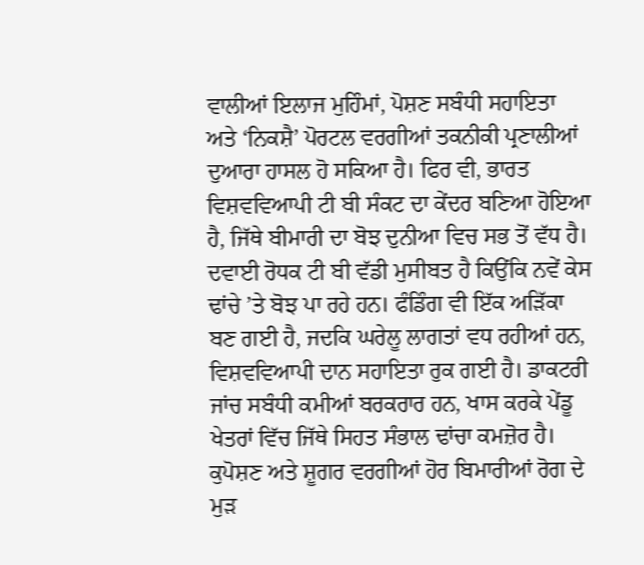ਵਾਲੀਆਂ ਇਲਾਜ ਮੁਹਿੰਮਾਂ, ਪੋਸ਼ਣ ਸਬੰਧੀ ਸਹਾਇਤਾ ਅਤੇ ‘ਨਿਕਸ਼ੈ’ ਪੋਰਟਲ ਵਰਗੀਆਂ ਤਕਨੀਕੀ ਪ੍ਰਣਾਲੀਆਂ ਦੁਆਰਾ ਹਾਸਲ ਹੋ ਸਕਿਆ ਹੈ। ਫਿਰ ਵੀ, ਭਾਰਤ ਵਿਸ਼ਵਵਿਆਪੀ ਟੀ ਬੀ ਸੰਕਟ ਦਾ ਕੇਂਦਰ ਬਣਿਆ ਹੋਇਆ ਹੈ, ਜਿੱਥੇ ਬੀਮਾਰੀ ਦਾ ਬੋਝ ਦੁਨੀਆ ਵਿਚ ਸਭ ਤੋਂ ਵੱਧ ਹੈ। ਦਵਾਈ ਰੋਧਕ ਟੀ ਬੀ ਵੱਡੀ ਮੁਸੀਬਤ ਹੈ ਕਿਉਂਕਿ ਨਵੇਂ ਕੇਸ ਢਾਂਚੇ ’ਤੇ ਬੋਝ ਪਾ ਰਹੇ ਹਨ। ਫੰਡਿੰਗ ਵੀ ਇੱਕ ਅੜਿੱਕਾ ਬਣ ਗਈ ਹੈ, ਜਦਕਿ ਘਰੇਲੂ ਲਾਗਤਾਂ ਵਧ ਰਹੀਆਂ ਹਨ, ਵਿਸ਼ਵਵਿਆਪੀ ਦਾਨ ਸਹਾਇਤਾ ਰੁਕ ਗਈ ਹੈ। ਡਾਕਟਰੀ ਜਾਂਚ ਸਬੰਧੀ ਕਮੀਆਂ ਬਰਕਰਾਰ ਹਨ, ਖਾਸ ਕਰਕੇ ਪੇਂਡੂ ਖੇਤਰਾਂ ਵਿੱਚ ਜਿੱਥੇ ਸਿਹਤ ਸੰਭਾਲ ਢਾਂਚਾ ਕਮਜ਼ੋਰ ਹੈ। ਕੁਪੋਸ਼ਣ ਅਤੇ ਸ਼ੂਗਰ ਵਰਗੀਆਂ ਹੋਰ ਬਿਮਾਰੀਆਂ ਰੋਗ ਦੇ ਮੁੜ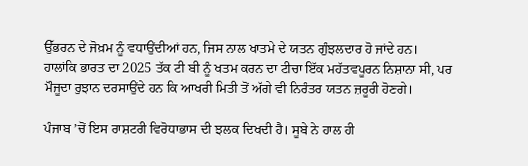ਉੱਭਰਨ ਦੇ ਜੋਖ਼ਮ ਨੂੰ ਵਧਾਉਂਦੀਆਂ ਹਨ, ਜਿਸ ਨਾਲ ਖਾਤਮੇ ਦੇ ਯਤਨ ਗੁੰਝਲਦਾਰ ਹੋ ਜਾਂਦੇ ਹਨ। ਹਾਲਾਂਕਿ ਭਾਰਤ ਦਾ 2025 ਤੱਕ ਟੀ ਬੀ ਨੂੰ ਖਤਮ ਕਰਨ ਦਾ ਟੀਚਾ ਇੱਕ ਮਹੱਤਵਪੂਰਨ ਨਿਸ਼ਾਨਾ ਸੀ, ਪਰ ਮੌਜੂਦਾ ਰੁਝਾਨ ਦਰਸਾਉਂਦੇ ਹਨ ਕਿ ਆਖਰੀ ਮਿਤੀ ਤੋਂ ਅੱਗੇ ਵੀ ਨਿਰੰਤਰ ਯਤਨ ਜ਼ਰੂਰੀ ਹੋਣਗੇ।

ਪੰਜਾਬ ’ਚੋਂ ਇਸ ਰਾਸ਼ਟਰੀ ਵਿਰੋਧਾਭਾਸ ਦੀ ਝਲਕ ਦਿਖਦੀ ਹੈ। ਸੂਬੇ ਨੇ ਹਾਲ ਹੀ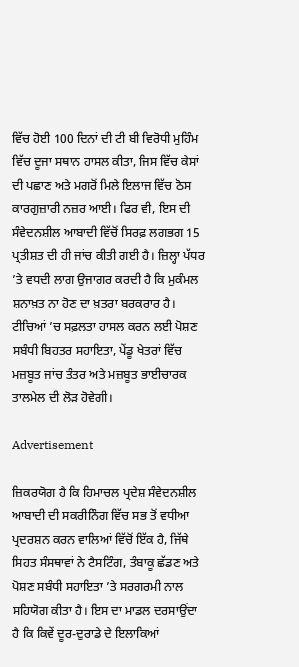ਵਿੱਚ ਹੋਈ 100 ਦਿਨਾਂ ਦੀ ਟੀ ਬੀ ਵਿਰੋਧੀ ਮੁਹਿੰਮ ਵਿੱਚ ਦੂਜਾ ਸਥਾਨ ਹਾਸਲ ਕੀਤਾ, ਜਿਸ ਵਿੱਚ ਕੇਸਾਂ ਦੀ ਪਛਾਣ ਅਤੇ ਮਗਰੋਂ ਮਿਲੇ ਇਲਾਜ ਵਿੱਚ ਠੋਸ ਕਾਰਗੁਜ਼ਾਰੀ ਨਜ਼ਰ ਆਈ। ਫਿਰ ਵੀ, ਇਸ ਦੀ ਸੰਵੇਦਨਸ਼ੀਲ ਆਬਾਦੀ ਵਿੱਚੋਂ ਸਿਰਫ਼ ਲਗਭਗ 15 ਪ੍ਰਤੀਸ਼ਤ ਦੀ ਹੀ ਜਾਂਚ ਕੀਤੀ ਗਈ ਹੈ। ਜ਼ਿਲ੍ਹਾ ਪੱਧਰ ’ਤੇ ਵਧਦੀ ਲਾਗ ਉਜਾਗਰ ਕਰਦੀ ਹੈ ਕਿ ਮੁਕੰਮਲ ਸ਼ਨਾਖ਼ਤ ਨਾ ਹੋਣ ਦਾ ਖ਼ਤਰਾ ਬਰਕਰਾਰ ਹੈ। ਟੀਚਿਆਂ ’ਚ ਸਫ਼ਲਤਾ ਹਾਸਲ ਕਰਨ ਲਈ ਪੋਸ਼ਣ ਸਬੰਧੀ ਬਿਹਤਰ ਸਹਾਇਤਾ, ਪੇਂਡੂ ਖੇਤਰਾਂ ਵਿੱਚ ਮਜ਼ਬੂਤ ਜਾਂਚ ਤੰਤਰ ਅਤੇ ਮਜ਼ਬੂਤ ਭਾਈਚਾਰਕ ਤਾਲਮੇਲ ਦੀ ਲੋੜ ਹੋਵੇਗੀ।

Advertisement

ਜ਼ਿਕਰਯੋਗ ਹੈ ਕਿ ਹਿਮਾਚਲ ਪ੍ਰਦੇਸ਼ ਸੰਵੇਦਨਸ਼ੀਲ ਆਬਾਦੀ ਦੀ ਸਕਰੀਨਿੰਗ ਵਿੱਚ ਸਭ ਤੋਂ ਵਧੀਆ ਪ੍ਰਦਰਸ਼ਨ ਕਰਨ ਵਾਲਿਆਂ ਵਿੱਚੋਂ ਇੱਕ ਹੈ, ਜਿੱਥੇ ਸਿਹਤ ਸੰਸਥਾਵਾਂ ਨੇ ਟੈਸਟਿੰਗ, ਤੰਬਾਕੂ ਛੱਡਣ ਅਤੇ ਪੋਸ਼ਣ ਸਬੰਧੀ ਸਹਾਇਤਾ ’ਤੇ ਸਰਗਰਮੀ ਨਾਲ ਸਹਿਯੋਗ ਕੀਤਾ ਹੈ। ਇਸ ਦਾ ਮਾਡਲ ਦਰਸਾਉਂਦਾ ਹੈ ਕਿ ਕਿਵੇਂ ਦੂਰ-ਦੁਰਾਡੇ ਦੇ ਇਲਾਕਿਆਂ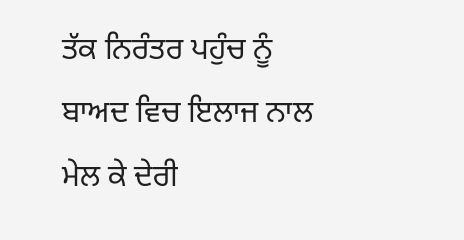ਤੱਕ ਨਿਰੰਤਰ ਪਹੁੰਚ ਨੂੰ ਬਾਅਦ ਵਿਚ ਇਲਾਜ ਨਾਲ ਮੇਲ ਕੇ ਦੇਰੀ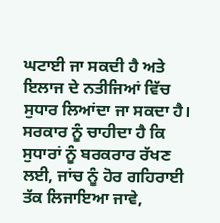ਘਟਾਈ ਜਾ ਸਕਦੀ ਹੈ ਅਤੇ ਇਲਾਜ ਦੇ ਨਤੀਜਿਆਂ ਵਿੱਚ ਸੁਧਾਰ ਲਿਆਂਦਾ ਜਾ ਸਕਦਾ ਹੈ। ਸਰਕਾਰ ਨੂੰ ਚਾਹੀਦਾ ਹੈ ਕਿ ਸੁਧਾਰਾਂ ਨੂੰ ਬਰਕਰਾਰ ਰੱਖਣ ਲਈ, ਜਾਂਚ ਨੂੰ ਹੋਰ ਗਹਿਰਾਈ ਤੱਕ ਲਿਜਾਇਆ ਜਾਵੇ,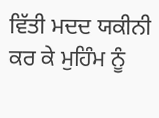ਵਿੱਤੀ ਮਦਦ ਯਕੀਨੀ ਕਰ ਕੇ ਮੁਹਿੰਮ ਨੂੰ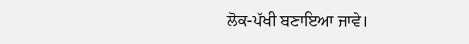ਲੋਕ-ਪੱਖੀ ਬਣਾਇਆ ਜਾਵੇ।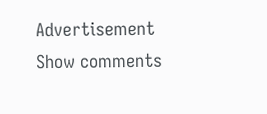Advertisement
Show comments